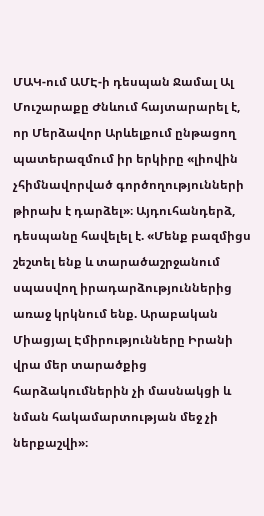ՄԱԿ-ում ԱՄԷ-ի դեսպան Ջամալ Ալ Մուշարաքը Ժնևում հայտարարել է, որ Մերձավոր Արևելքում ընթացող պատերազմում իր երկիրը «լիովին չհիմնավորված գործողությունների թիրախ է դարձել»։ Այդուհանդերձ, դեսպանը հավելել է. «Մենք բազմիցս շեշտել ենք և տարածաշրջանում սպասվող իրադարձություններից առաջ կրկնում ենք. Արաբական Միացյալ Էմիրությունները Իրանի վրա մեր տարածքից հարձակումներին չի մասնակցի և նման հակամարտության մեջ չի ներքաշվի»։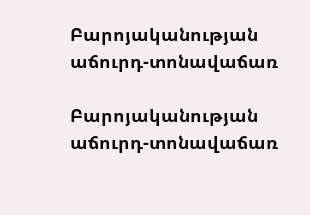Բարոյականության աճուրդ-տոնավաճառ

Բարոյականության աճուրդ-տոնավաճառ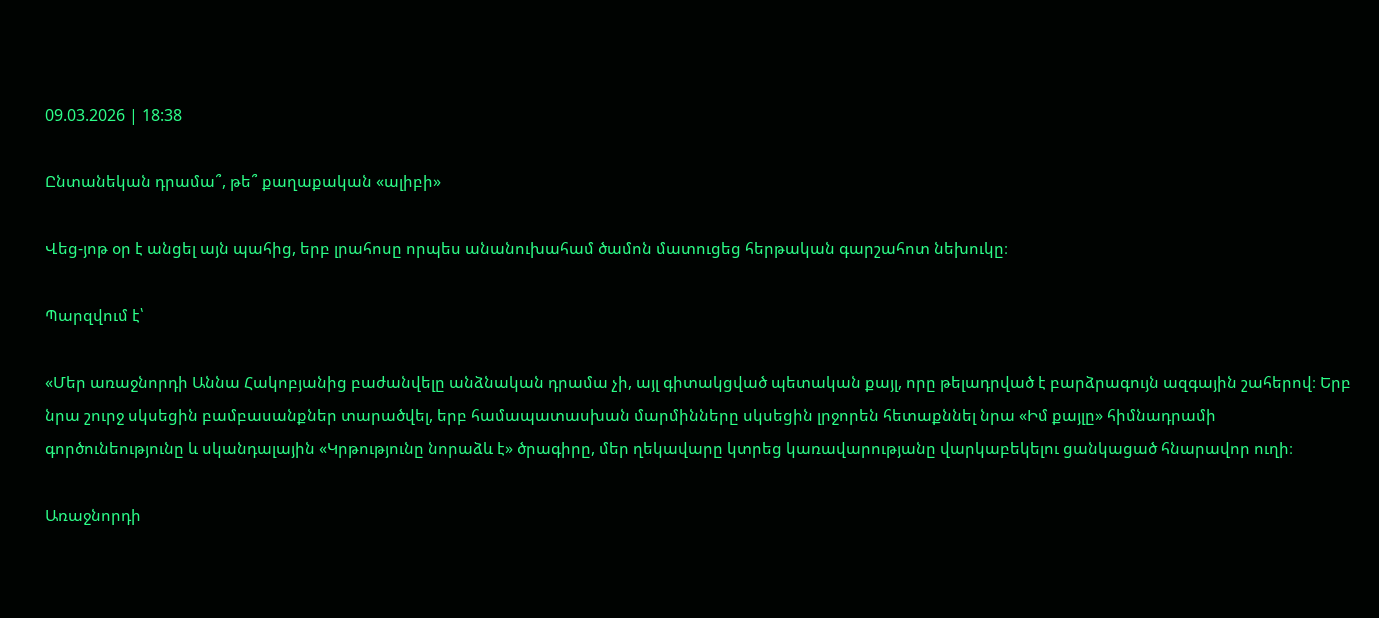09.03.2026 | 18:38

Ընտանեկան դրամա՞, թե՞ քաղաքական «ալիբի»

Վեց-յոթ օր է անցել այն պահից, երբ լրահոսը որպես անանուխահամ ծամոն մատուցեց հերթական գարշահոտ նեխուկը։

Պարզվում է՝

«Մեր առաջնորդի Աննա Հակոբյանից բաժանվելը անձնական դրամա չի, այլ գիտակցված պետական քայլ, որը թելադրված է բարձրագույն ազգային շահերով։ Երբ նրա շուրջ սկսեցին բամբասանքներ տարածվել, երբ համապատասխան մարմինները սկսեցին լրջորեն հետաքննել նրա «Իմ քայլը» հիմնադրամի գործունեությունը և սկանդալային «Կրթությունը նորաձև է» ծրագիրը, մեր ղեկավարը կտրեց կառավարությանը վարկաբեկելու ցանկացած հնարավոր ուղի։

Առաջնորդի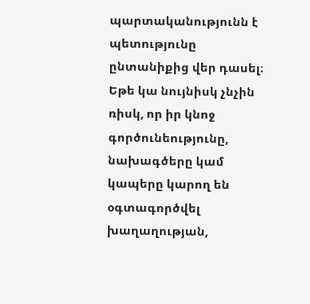պարտականությունն է պետությունը ընտանիքից վեր դասել։ Եթե կա նույնիսկ չնչին ռիսկ, որ իր կնոջ գործունեությունը, նախագծերը կամ կապերը կարող են օգտագործվել խաղաղության,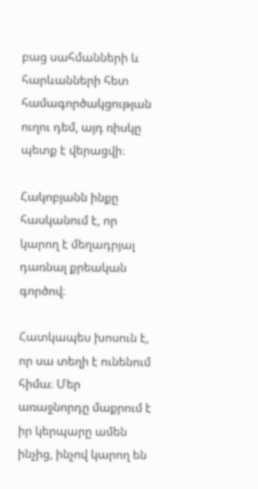բաց սահմանների և հարևանների հետ համագործակցության ուղու դեմ, այդ ռիսկը պետք է վերացվի։

Հակոբյանն ինքը հասկանում է, որ կարող է մեղադրյալ դառնալ քրեական գործով։

Հատկապես խոսուն է, որ սա տեղի է ունենում հիմա։ Մեր առաջնորդը մաքրում է իր կերպարը ամեն ինչից, ինչով կարող են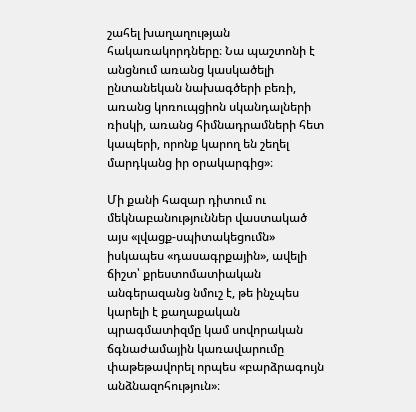շահել խաղաղության հակառակորդները։ Նա պաշտոնի է անցնում առանց կասկածելի ընտանեկան նախագծերի բեռի, առանց կոռուպցիոն սկանդալների ռիսկի, առանց հիմնադրամների հետ կապերի, որոնք կարող են շեղել մարդկանց իր օրակարգից»։

Մի քանի հազար դիտում ու մեկնաբանություններ վաստակած այս «լվացք-սպիտակեցումն» իսկապես «դասագրքային», ավելի ճիշտ՝ քրեստոմատիական անգերազանց նմուշ է, թե ինչպես կարելի է քաղաքական պրագմատիզմը կամ սովորական ճգնաժամային կառավարումը փաթեթավորել որպես «բարձրագույն անձնազոհություն»։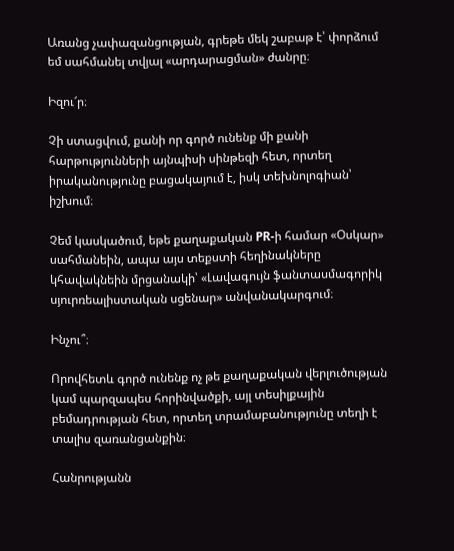Առանց չափազանցության, գրեթե մեկ շաբաթ է՝ փորձում եմ սահմանել տվյալ «արդարացման» ժանրը։

Իզու՜ր։

Չի ստացվում, քանի որ գործ ունենք մի քանի հարթությունների այնպիսի սինթեզի հետ, որտեղ իրականությունը բացակայում է, իսկ տեխնոլոգիան՝ իշխում։

Չեմ կասկածում, եթե քաղաքական PR-ի համար «Օսկար» սահմանեին, ապա այս տեքստի հեղինակները կհավակնեին մրցանակի՝ «Լավագույն ֆանտասմագորիկ սյուրռեալիստական սցենար» անվանակարգում։

Ինչու՞։

Որովհետև գործ ունենք ոչ թե քաղաքական վերլուծության կամ պարզապես հորինվածքի, այլ տեսիլքային բեմադրության հետ, որտեղ տրամաբանությունը տեղի է տալիս զառանցանքին։

Հանրությանն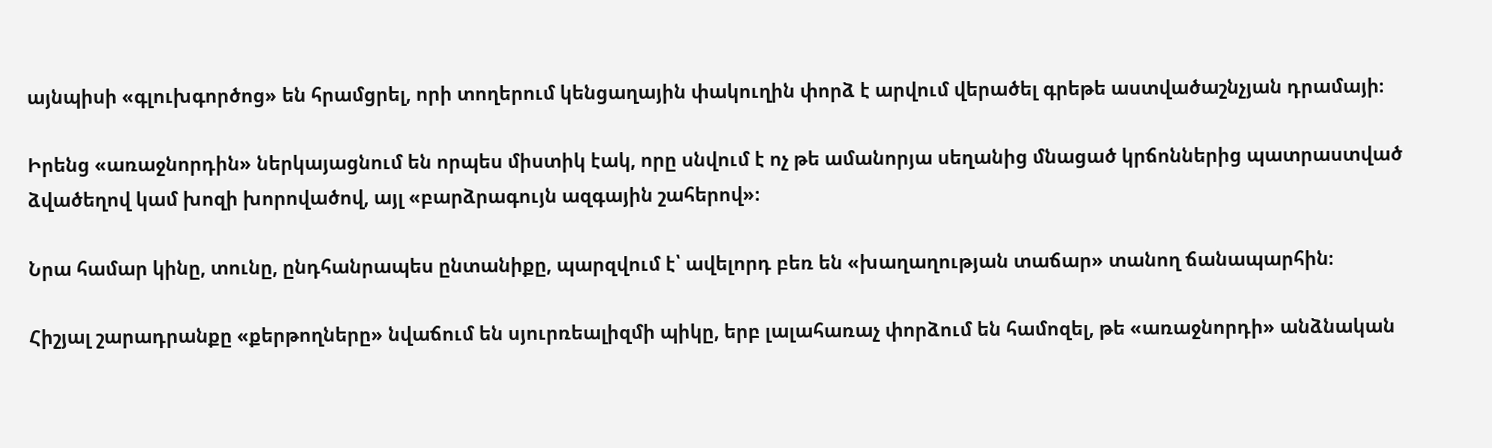այնպիսի «գլուխգործոց» են հրամցրել, որի տողերում կենցաղային փակուղին փորձ է արվում վերածել գրեթե աստվածաշնչյան դրամայի։

Իրենց «առաջնորդին» ներկայացնում են որպես միստիկ էակ, որը սնվում է ոչ թե ամանորյա սեղանից մնացած կրճոններից պատրաստված ձվածեղով կամ խոզի խորովածով, այլ «բարձրագույն ազգային շահերով»։

Նրա համար կինը, տունը, ընդհանրապես ընտանիքը, պարզվում է՝ ավելորդ բեռ են «խաղաղության տաճար» տանող ճանապարհին։

Հիշյալ շարադրանքը «քերթողները» նվաճում են սյուրռեալիզմի պիկը, երբ լալահառաչ փորձում են համոզել, թե «առաջնորդի» անձնական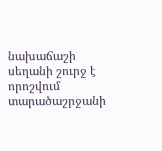նախաճաշի սեղանի շուրջ է որոշվում տարածաշրջանի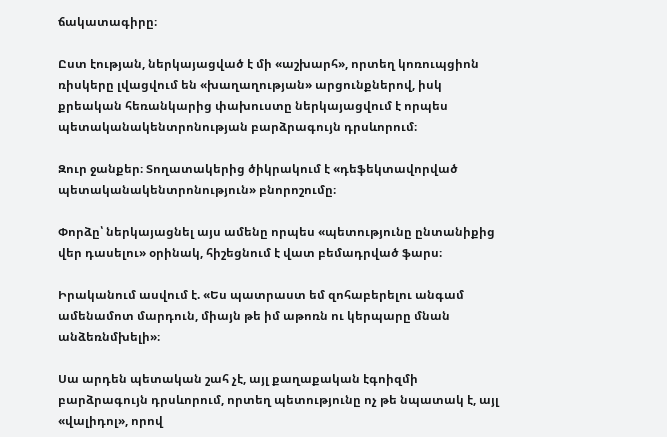ճակատագիրը։

Ըստ էության, ներկայացված է մի «աշխարհ», որտեղ կոռուպցիոն ռիսկերը լվացվում են «խաղաղության» արցունքներով, իսկ քրեական հեռանկարից փախուստը ներկայացվում է որպես պետականակենտրոնության բարձրագույն դրսևորում։

Զուր ջանքեր։ Տողատակերից ծիկրակում է «դեֆեկտավորված պետականակենտրոնություն» բնորոշումը։

Փորձը՝ ներկայացնել այս ամենը որպես «պետությունը ընտանիքից վեր դասելու» օրինակ, հիշեցնում է վատ բեմադրված ֆարս։

Իրականում ասվում է. «Ես պատրաստ եմ զոհաբերելու անգամ ամենամոտ մարդուն, միայն թե իմ աթոռն ու կերպարը մնան անձեռնմխելի»։

Սա արդեն պետական շահ չէ, այլ քաղաքական էգոիզմի բարձրագույն դրսևորում, որտեղ պետությունը ոչ թե նպատակ է, այլ «վալիդոլ», որով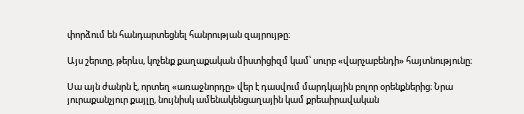փորձում են հանդարտեցնել հանրության զայրույթը։

Այս շերտը, թերևս, կոչենք քաղաքական միստիցիզմ կամ՝ սուրբ «վարչաբենդի» հայտնությունը։

Սա այն ժանրն է, որտեղ «առաջնորդը» վեր է դասվում մարդկային բոլոր օրենքներից։ Նրա յուրաքանչյուր քայլը, նույնիսկ ամենակենցաղային կամ քրեաիրավական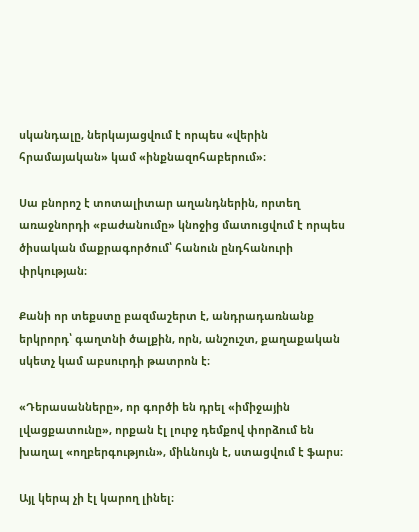սկանդալը, ներկայացվում է որպես «վերին հրամայական» կամ «ինքնազոհաբերում»։

Սա բնորոշ է տոտալիտար աղանդներին, որտեղ առաջնորդի «բաժանումը» կնոջից մատուցվում է որպես ծիսական մաքրագործում՝ հանուն ընդհանուրի փրկության։

Քանի որ տեքստը բազմաշերտ է, անդրադառնանք երկրորդ՝ գաղտնի ծալքին, որն, անշուշտ, քաղաքական սկետչ կամ աբսուրդի թատրոն է։

«Դերասանները», որ գործի են դրել «իմիջային լվացքատունը», որքան էլ լուրջ դեմքով փորձում են խաղալ «ողբերգություն», միևնույն է, ստացվում է ֆարս։

Այլ կերպ չի էլ կարող լինել։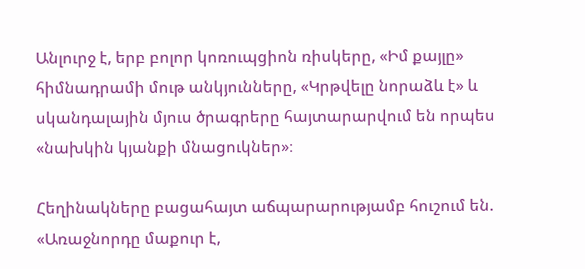Անլուրջ է, երբ բոլոր կոռուպցիոն ռիսկերը, «Իմ քայլը» հիմնադրամի մութ անկյունները, «Կրթվելը նորաձև է» և սկանդալային մյուս ծրագրերը հայտարարվում են որպես «նախկին կյանքի մնացուկներ»։

Հեղինակները բացահայտ աճպարարությամբ հուշում են. «Առաջնորդը մաքուր է,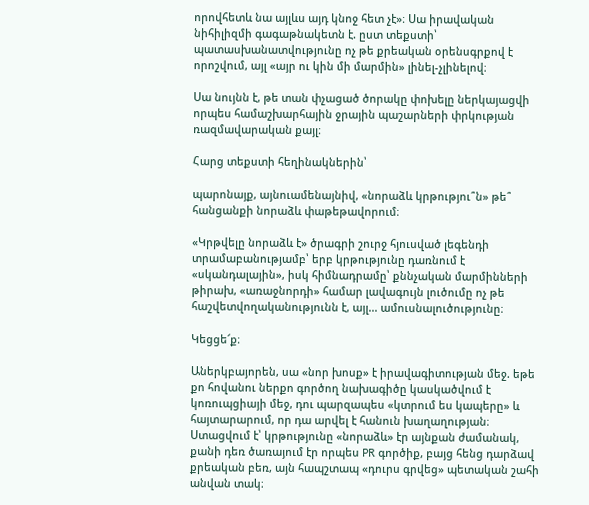որովհետև նա այլևս այդ կնոջ հետ չէ»։ Սա իրավական նիհիլիզմի գագաթնակետն է. ըստ տեքստի՝ պատասխանատվությունը ոչ թե քրեական օրենսգրքով է որոշվում, այլ «այր ու կին մի մարմին» լինել-չլինելով։

Սա նույնն է, թե տան փչացած ծորակը փոխելը ներկայացվի որպես համաշխարհային ջրային պաշարների փրկության ռազմավարական քայլ։

Հարց տեքստի հեղինակներին՝

պարոնայք, այնուամենայնիվ, «նորաձև կրթությու՞ն» թե՞ հանցանքի նորաձև փաթեթավորում։

«Կրթվելը նորաձև է» ծրագրի շուրջ հյուսված լեգենդի տրամաբանությամբ՝ երբ կրթությունը դառնում է «սկանդալային», իսկ հիմնադրամը՝ քննչական մարմինների թիրախ, «առաջնորդի» համար լավագույն լուծումը ոչ թե հաշվետվողականությունն է, այլ... ամուսնալուծությունը։

Կեցցե՜ք։

Աներկբայորեն, սա «նոր խոսք» է իրավագիտության մեջ. եթե քո հովանու ներքո գործող նախագիծը կասկածվում է կոռուպցիայի մեջ, դու պարզապես «կտրում ես կապերը» և հայտարարում, որ դա արվել է հանուն խաղաղության։ Ստացվում է՝ կրթությունը «նորաձև» էր այնքան ժամանակ, քանի դեռ ծառայում էր որպես PR գործիք, բայց հենց դարձավ քրեական բեռ, այն հապշտապ «դուրս գրվեց» պետական շահի անվան տակ։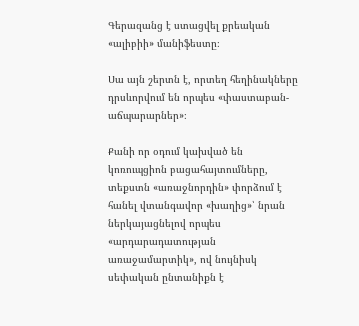Գերազանց է ստացվել քրեական «ալիբիի» մանիֆեստը։

Սա այն շերտն է, որտեղ հեղինակները դրսևորվում են որպես «փաստաբան-աճպարարներ»։

Քանի որ օդում կախված են կոռուպցիոն բացահայտումները, տեքստն «առաջնորդին» փորձում է հանել վտանգավոր «խաղից»՝ նրան ներկայացնելով որպես «արդարադատության առաջամարտիկ», ով նույնիսկ սեփական ընտանիքն է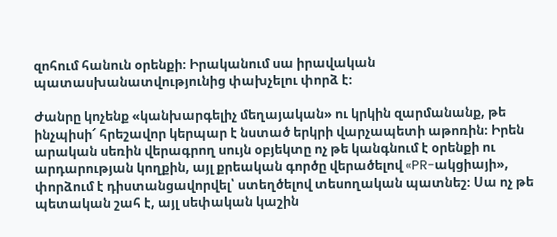զոհում հանուն օրենքի։ Իրականում սա իրավական պատասխանատվությունից փախչելու փորձ է։

Ժանրը կոչենք «կանխարգելիչ մեղայական» ու կրկին զարմանանք, թե ինչպիսի՜ հրեշավոր կերպար է նստած երկրի վարչապետի աթոռին։ Իրեն արական սեռին վերագրող սույն օբյեկտը ոչ թե կանգնում է օրենքի ու արդարության կողքին, այլ քրեական գործը վերածելով «PR-ակցիայի», փորձում է դիստանցավորվել՝ ստեղծելով տեսողական պատնեշ։ Սա ոչ թե պետական շահ է, այլ սեփական կաշին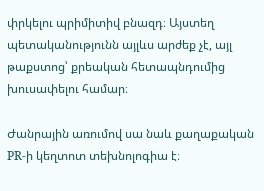փրկելու պրիմիտիվ բնազդ։ Այստեղ պետականությունն այլևս արժեք չէ, այլ թաքստոց՝ քրեական հետապնդումից խուսափելու համար։

Ժանրային առումով սա նաև քաղաքական PR-ի կեղտոտ տեխնոլոգիա է։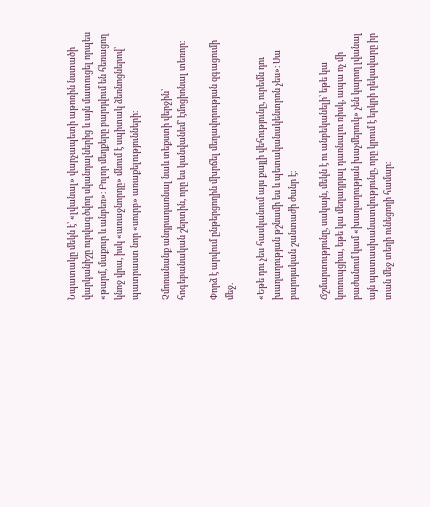Նպատակը մեկն է՝ «լվանալ» վարչապետի աթոռին նստածի վարկանիշը ուրվագծվող սկանդալներից և այն մատուցել որպես «թարմ, մաքուր և անբեռ»։ Բոլոր մեղքերը բարդվում են հեռացող կնոջ վրա, իսկ «առաջնորդը» մնում է սպիտակ ձեռնոցներով՝ պատրաստ նոր «սուրբ» առաքելությունների։

Չմոռանանք անդրադառնալ նաև տեքստի վերջին՝ հոգեբանական շերտին, որը ես կանվանեմ՝ էմոցիոնալ տեռոր։

Փորձ է արվում ընթերցողին մխրճել մեղավորության զգացումի մեջ.

«Եթե դու չես հասկանում այս քայլի վեհությունը, ուրեմն դու խաղաղության թշնամի ես և պետականակենտրոն չես»։ Սա բարոյական շանտաժի ժանր է։

Ճշմարտությունը, սակայն, մեկն է ու անբեկանելի՝ եթե կա կոռուպցիա, եթե կա մեղադրյալ դառնալու ռիսկ, ապա ոչ մի բաժանում կամ «խաղաղության խաչմերուկ» չեն կարող լվանալ այն պատասխանատվությունը, որը կրում է երկրի ղեկավարը իր տան մեջ տեղի ունեցողի համար։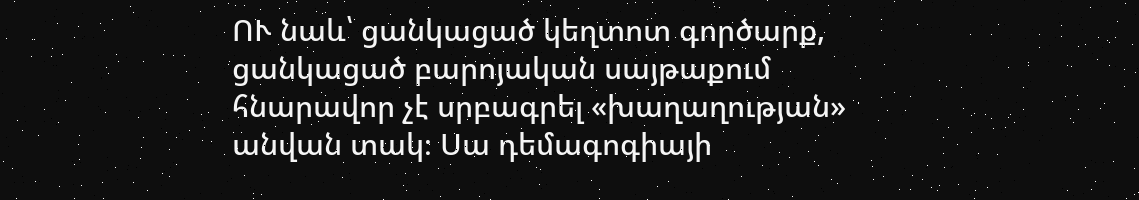ՈՒ նաև՝ ցանկացած կեղտոտ գործարք, ցանկացած բարոյական սայթաքում հնարավոր չէ սրբագրել «խաղաղության» անվան տակ։ Սա դեմագոգիայի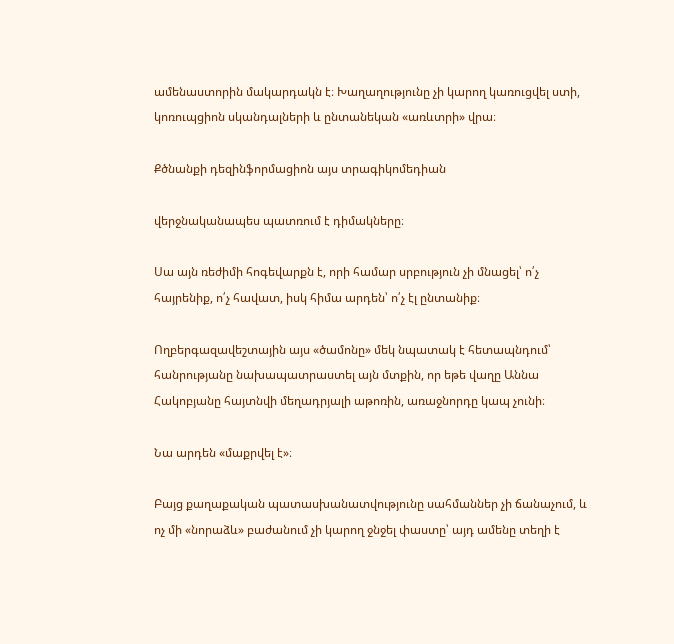ամենաստորին մակարդակն է։ Խաղաղությունը չի կարող կառուցվել ստի, կոռուպցիոն սկանդալների և ընտանեկան «առևտրի» վրա։

Քծնանքի դեզինֆորմացիոն այս տրագիկոմեդիան

վերջնականապես պատռում է դիմակները։

Սա այն ռեժիմի հոգեվարքն է, որի համար սրբություն չի մնացել՝ ո՛չ հայրենիք, ո՛չ հավատ, իսկ հիմա արդեն՝ ո՛չ էլ ընտանիք։

Ողբերգազավեշտային այս «ծամոնը» մեկ նպատակ է հետապնդում՝ հանրությանը նախապատրաստել այն մտքին, որ եթե վաղը Աննա Հակոբյանը հայտնվի մեղադրյալի աթոռին, առաջնորդը կապ չունի։

Նա արդեն «մաքրվել է»։

Բայց քաղաքական պատասխանատվությունը սահմաններ չի ճանաչում, և ոչ մի «նորաձև» բաժանում չի կարող ջնջել փաստը՝ այդ ամենը տեղի է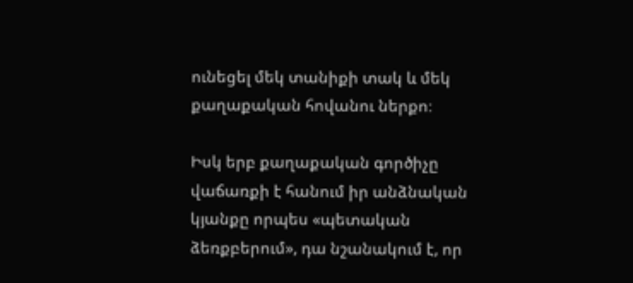ունեցել մեկ տանիքի տակ և մեկ քաղաքական հովանու ներքո։

Իսկ երբ քաղաքական գործիչը վաճառքի է հանում իր անձնական կյանքը որպես «պետական ձեռքբերում», դա նշանակում է, որ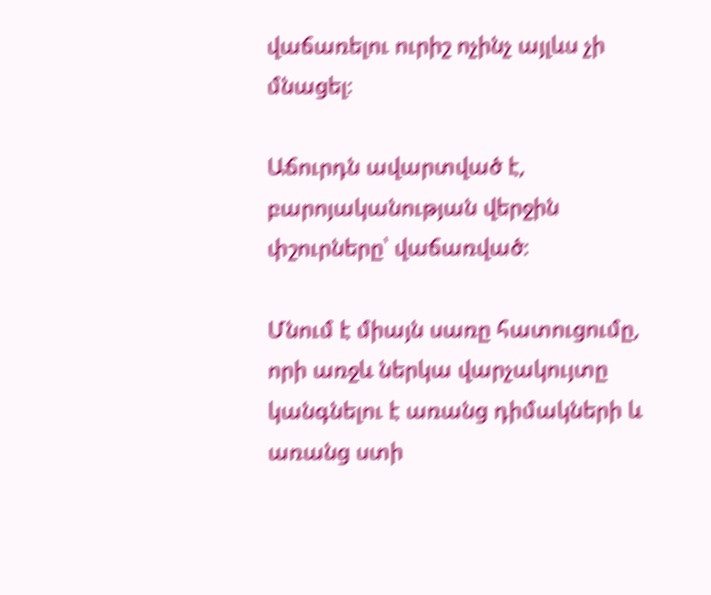վաճառելու ուրիշ ոչինչ այլևս չի մնացել։

Աճուրդն ավարտված է, բարոյականության վերջին փշուրները՝ վաճառված։

Մնում է միայն սառը հատուցումը, որի առջև ներկա վարչակույտը կանգնելու է առանց դիմակների և առանց ստի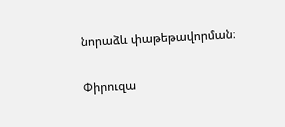նորաձև փաթեթավորման։

Փիրուզա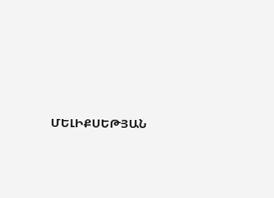ՄԵԼԻՔՍԵԹՅԱՆ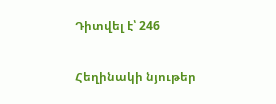Դիտվել է՝ 246

Հեղինակի նյութեր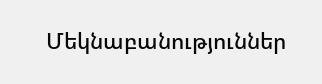Մեկնաբանություններ